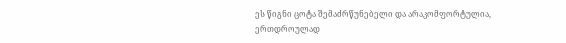ეს წიგნი ცოტა შემაძრწუნებელი და არაკომფორტულია, ერთდროულად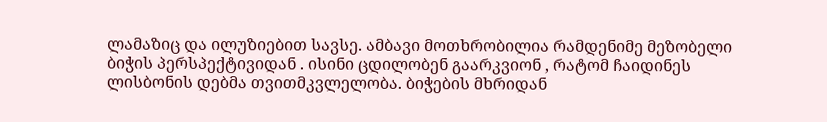ლამაზიც და ილუზიებით სავსე. ამბავი მოთხრობილია რამდენიმე მეზობელი ბიჭის პერსპექტივიდან . ისინი ცდილობენ გაარკვიონ , რატომ ჩაიდინეს ლისბონის დებმა თვითმკვლელობა. ბიჭების მხრიდან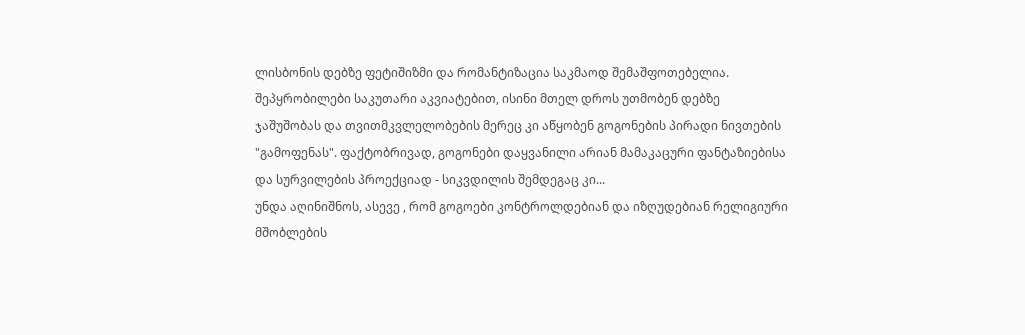ლისბონის დებზე ფეტიშიზმი და რომანტიზაცია საკმაოდ შემაშფოთებელია. შეპყრობილები საკუთარი აკვიატებით, ისინი მთელ დროს უთმობენ დებზე ჯაშუშობას და თვითმკვლელობების მერეც კი აწყობენ გოგონების პირადი ნივთების "გამოფენას". ფაქტობრივად, გოგონები დაყვანილი არიან მამაკაცური ფანტაზიებისა და სურვილების პროექციად - სიკვდილის შემდეგაც კი...
უნდა აღინიშნოს, ასევე , რომ გოგოები კონტროლდებიან და იზღუდებიან რელიგიური მშობლების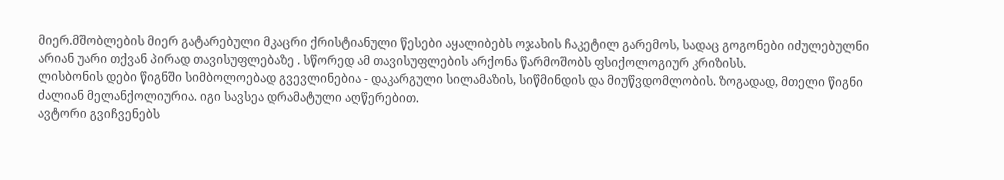მიერ.მშობლების მიერ გატარებული მკაცრი ქრისტიანული წესები აყალიბებს ოჯახის ჩაკეტილ გარემოს, სადაც გოგონები იძულებულნი არიან უარი თქვან პირად თავისუფლებაზე . სწორედ ამ თავისუფლების არქონა წარმოშობს ფსიქოლოგიურ კრიზისს.
ლისბონის დები წიგნში სიმბოლოებად გვევლინებია - დაკარგული სილამაზის, სიწმინდის და მიუწვდომლობის. ზოგადად, მთელი წიგნი ძალიან მელანქოლიურია. იგი სავსეა დრამატული აღწერებით.
ავტორი გვიჩვენებს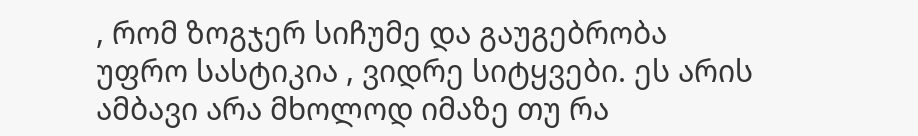, რომ ზოგჯერ სიჩუმე და გაუგებრობა უფრო სასტიკია , ვიდრე სიტყვები. ეს არის ამბავი არა მხოლოდ იმაზე თუ რა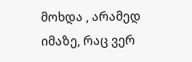მოხდა , არამედ იმაზე, რაც ვერ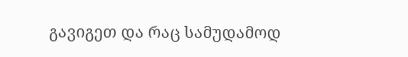გავიგეთ და რაც სამუდამოდ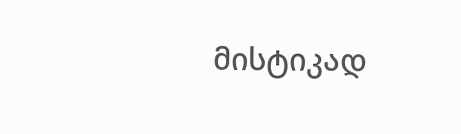მისტიკად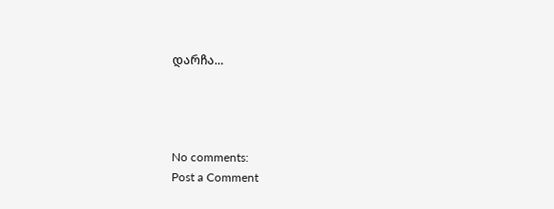დარჩა...




No comments:
Post a Comment